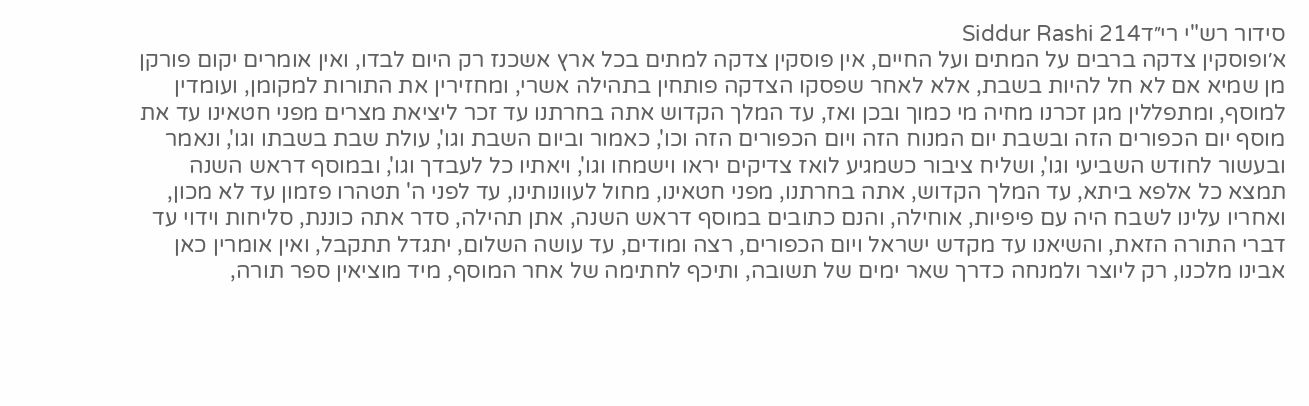סידור רש"י רי״דSiddur Rashi 214
א׳ופוסקין צדקה ברבים על המתים ועל החיים, אין פוסקין צדקה למתים בכל ארץ אשכנז רק היום לבדו, ואין אומרים יקום פורקן מן שמיא אם לא חל להיות בשבת, אלא לאחר שפסקו הצדקה פותחין בתהילה אשרי, ומחזירין את התורות למקומן, ועומדין למוסף, ומתפללין מגן זכרנו מחיה מי כמוך ובכן ואז, עד המלך הקדוש אתה בחרתנו עד זכר ליציאת מצרים מפני חטאינו עד את מוסף יום הכפורים הזה ובשבת יום המנוח הזה ויום הכפורים הזה וכו', כאמור וביום השבת וגו', עולת שבת בשבתו וגו', ונאמר ובעשור לחודש השביעי וגו', ושליח ציבור כשמגיע לואז צדיקים יראו וישמחו וגו', ויאתיו כל לעבדך וגו', ובמוסף דראש השנה תמצא כל אלפא ביתא, עד המלך הקדוש, אתה בחרתנו, מפני חטאינו, מחול לעוונותינו, עד לפני ה' תטהרו פזמון עד לא מכון, ואחריו עלינו לשבח היה עם פיפיות, אוחילה, והנם כתובים במוסף דראש השנה, אתן תהילה, סדר אתה כוננת, סליחות וידוי עד דברי התורה הזאת, והשיאנו עד מקדש ישראל ויום הכפורים, רצה ומודים, עד עושה השלום, יתגדל תתקבל, ואין אומרין כאן אבינו מלכנו, רק ליוצר ולמנחה כדרך שאר ימים של תשובה, ותיכף לחתימה של אחר המוסף, מיד מוציאין ספר תורה,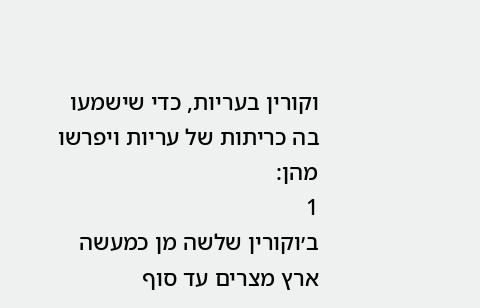וקורין בעריות, כדי שישמעו בה כריתות של עריות ויפרשו מהן:
1
ב׳וקורין שלשה מן כמעשה ארץ מצרים עד סוף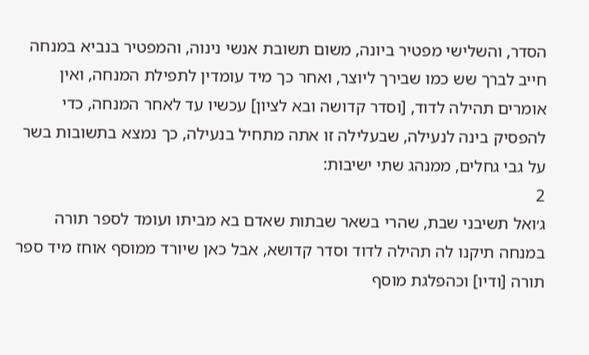הסדר, והשלישי מפטיר ביונה, משום תשובת אנשי נינוה, והמפטיר בנביא במנחה חייב לברך שש כמו שבירך ליוצר, ואחר כך מיד עומדין לתפילת המנחה, ואין אומרים תהילה לדוד, [וסדר קדושה ובא לציון] עכשיו עד לאחר המנחה, כדי להפסיק בינה לנעילה, שבעלילה זו אתה מתחיל בנעילה, כך נמצא בתשובות בשר על גבי גחלים, ממנהג שתי ישיבות:
2
ג׳ואל תשיבני שבת, שהרי בשאר שבתות שאדם בא מביתו ועומד לספר תורה במנחה תיקנו לה תהילה לדוד וסדר קדושא, אבל כאן שיורד ממוסף אוחז מיד ספר תורה [ודיו] וכהפלגת מוסף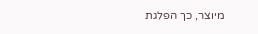מיוצר, כך הפלגת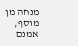מנחה מן מוסף, אמנם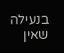בנעילה שאין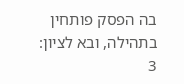בה הפסק פותחין בתהילה, ובא לציון:
3